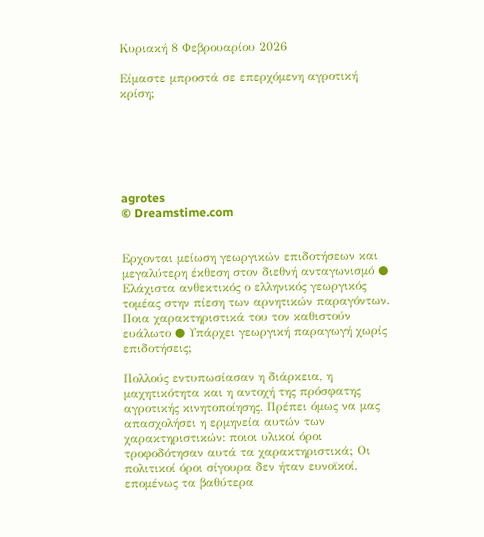Κυριακή 8 Φεβρουαρίου 2026

Είμαστε μπροστά σε επερχόμενη αγροτική κρίση;






agrotes
© Dreamstime.com


Ερχονται μείωση γεωργικών επιδοτήσεων και μεγαλύτερη έκθεση στον διεθνή ανταγωνισμό ● Ελάχιστα ανθεκτικός ο ελληνικός γεωργικός τομέας στην πίεση των αρνητικών παραγόντων. Ποια χαρακτηριστικά του τον καθιστούν ευάλωτο ● Υπάρχει γεωργική παραγωγή χωρίς επιδοτήσεις;

Πολλούς εντυπωσίασαν η διάρκεια, η μαχητικότητα και η αντοχή της πρόσφατης αγροτικής κινητοποίησης. Πρέπει όμως να μας απασχολήσει η ερμηνεία αυτών των χαρακτηριστικών: ποιοι υλικοί όροι τροφοδότησαν αυτά τα χαρακτηριστικά; Οι πολιτικοί όροι σίγουρα δεν ήταν ευνοϊκοί, επομένως τα βαθύτερα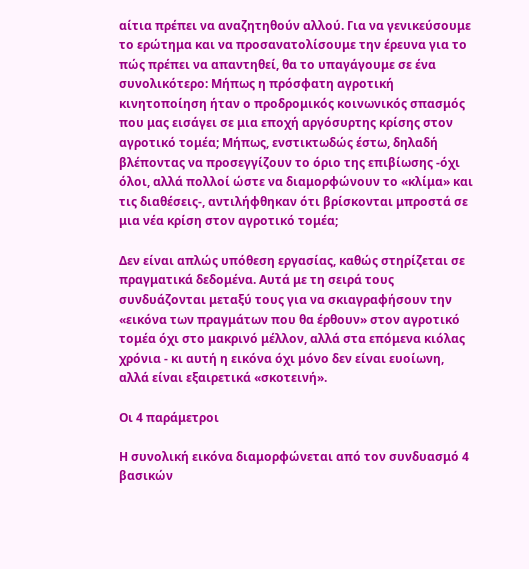αίτια πρέπει να αναζητηθούν αλλού. Για να γενικεύσουμε το ερώτημα και να προσανατολίσουμε την έρευνα για το πώς πρέπει να απαντηθεί, θα το υπαγάγουμε σε ένα συνολικότερο: Μήπως η πρόσφατη αγροτική κινητοποίηση ήταν ο προδρομικός κοινωνικός σπασμός που μας εισάγει σε μια εποχή αργόσυρτης κρίσης στον αγροτικό τομέα; Μήπως, ενστικτωδώς έστω, δηλαδή βλέποντας να προσεγγίζουν το όριο της επιβίωσης -όχι όλοι, αλλά πολλοί ώστε να διαμορφώνουν το «κλίμα» και τις διαθέσεις-, αντιλήφθηκαν ότι βρίσκονται μπροστά σε μια νέα κρίση στον αγροτικό τομέα;

Δεν είναι απλώς υπόθεση εργασίας, καθώς στηρίζεται σε πραγματικά δεδομένα. Αυτά με τη σειρά τους συνδυάζονται μεταξύ τους για να σκιαγραφήσουν την «εικόνα των πραγμάτων που θα έρθουν» στον αγροτικό τομέα όχι στο μακρινό μέλλον, αλλά στα επόμενα κιόλας χρόνια - κι αυτή η εικόνα όχι μόνο δεν είναι ευοίωνη, αλλά είναι εξαιρετικά «σκοτεινή».

Οι 4 παράμετροι

Η συνολική εικόνα διαμορφώνεται από τον συνδυασμό 4 βασικών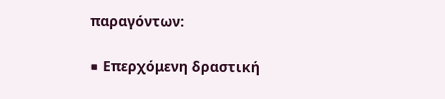παραγόντων:

■ Επερχόμενη δραστική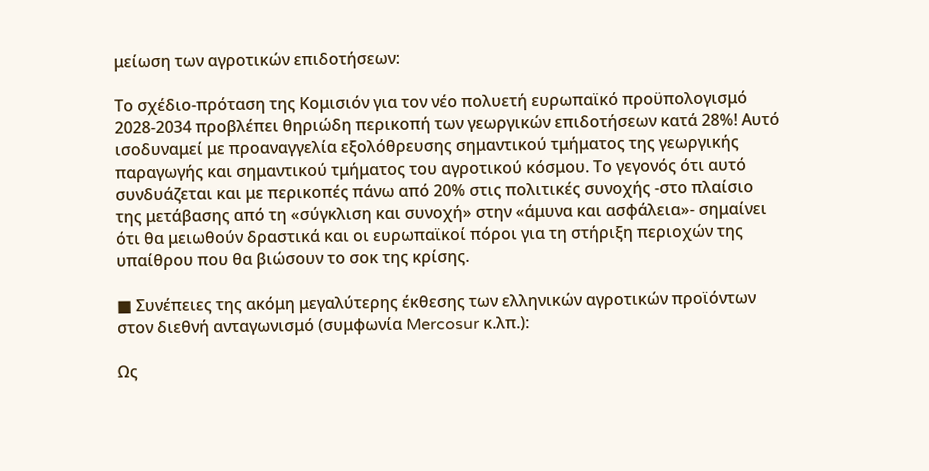μείωση των αγροτικών επιδοτήσεων:

Το σχέδιο-πρόταση της Κομισιόν για τον νέο πολυετή ευρωπαϊκό προϋπολογισμό 2028-2034 προβλέπει θηριώδη περικοπή των γεωργικών επιδοτήσεων κατά 28%! Αυτό ισοδυναμεί με προαναγγελία εξολόθρευσης σημαντικού τμήματος της γεωργικής παραγωγής και σημαντικού τμήματος του αγροτικού κόσμου. Το γεγονός ότι αυτό συνδυάζεται και με περικοπές πάνω από 20% στις πολιτικές συνοχής -στο πλαίσιο της μετάβασης από τη «σύγκλιση και συνοχή» στην «άμυνα και ασφάλεια»- σημαίνει ότι θα μειωθούν δραστικά και οι ευρωπαϊκοί πόροι για τη στήριξη περιοχών της υπαίθρου που θα βιώσουν το σοκ της κρίσης.

■ Συνέπειες της ακόμη μεγαλύτερης έκθεσης των ελληνικών αγροτικών προϊόντων στον διεθνή ανταγωνισμό (συμφωνία Mercosur κ.λπ.):

Ως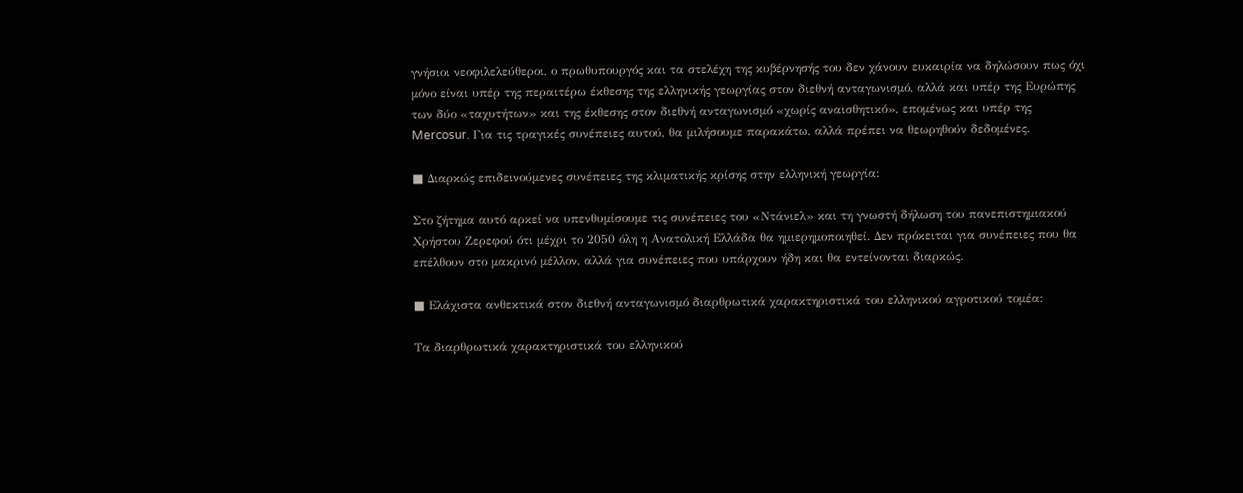γνήσιοι νεοφιλελεύθεροι, ο πρωθυπουργός και τα στελέχη της κυβέρνησής του δεν χάνουν ευκαιρία να δηλώσουν πως όχι μόνο είναι υπέρ της περαιτέρω έκθεσης της ελληνικής γεωργίας στον διεθνή ανταγωνισμό, αλλά και υπέρ της Ευρώπης των δύο «ταχυτήτων» και της έκθεσης στον διεθνή ανταγωνισμό «χωρίς αναισθητικό», επομένως και υπέρ της Mercosur. Για τις τραγικές συνέπειες αυτού, θα μιλήσουμε παρακάτω, αλλά πρέπει να θεωρηθούν δεδομένες.

■ Διαρκώς επιδεινούμενες συνέπειες της κλιματικής κρίσης στην ελληνική γεωργία:

Στο ζήτημα αυτό αρκεί να υπενθυμίσουμε τις συνέπειες του «Ντάνιελ» και τη γνωστή δήλωση του πανεπιστημιακού Χρήστου Ζερεφού ότι μέχρι το 2050 όλη η Ανατολική Ελλάδα θα ημιερημοποιηθεί. Δεν πρόκειται για συνέπειες που θα επέλθουν στο μακρινό μέλλον, αλλά για συνέπειες που υπάρχουν ήδη και θα εντείνονται διαρκώς.

■ Ελάχιστα ανθεκτικά στον διεθνή ανταγωνισμό διαρθρωτικά χαρακτηριστικά του ελληνικού αγροτικού τομέα:

Τα διαρθρωτικά χαρακτηριστικά του ελληνικού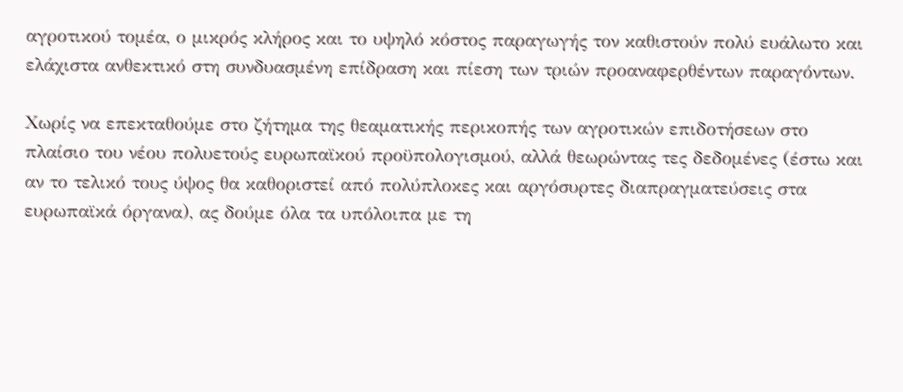αγροτικού τομέα, ο μικρός κλήρος και το υψηλό κόστος παραγωγής τον καθιστούν πολύ ευάλωτο και ελάχιστα ανθεκτικό στη συνδυασμένη επίδραση και πίεση των τριών προαναφερθέντων παραγόντων.

Χωρίς να επεκταθούμε στο ζήτημα της θεαματικής περικοπής των αγροτικών επιδοτήσεων στο πλαίσιο του νέου πολυετούς ευρωπαϊκού προϋπολογισμού, αλλά θεωρώντας τες δεδομένες (έστω και αν το τελικό τους ύψος θα καθοριστεί από πολύπλοκες και αργόσυρτες διαπραγματεύσεις στα ευρωπαϊκά όργανα), ας δούμε όλα τα υπόλοιπα με τη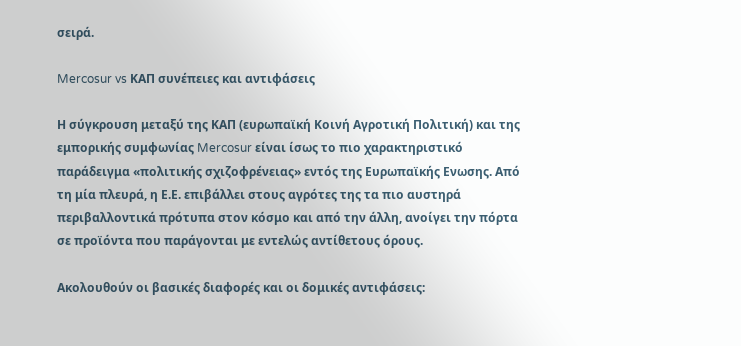σειρά.

Mercosur vs ΚΑΠ συνέπειες και αντιφάσεις

Η σύγκρουση μεταξύ της ΚΑΠ (ευρωπαϊκή Κοινή Αγροτική Πολιτική) και της εμπορικής συμφωνίας Mercosur είναι ίσως το πιο χαρακτηριστικό παράδειγμα «πολιτικής σχιζοφρένειας» εντός της Ευρωπαϊκής Ενωσης. Από τη μία πλευρά, η Ε.Ε. επιβάλλει στους αγρότες της τα πιο αυστηρά περιβαλλοντικά πρότυπα στον κόσμο και από την άλλη, ανοίγει την πόρτα σε προϊόντα που παράγονται με εντελώς αντίθετους όρους.

Ακολουθούν οι βασικές διαφορές και οι δομικές αντιφάσεις: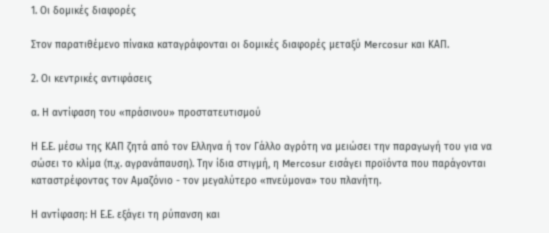1. Οι δομικές διαφορές

Στον παρατιθέμενο πίνακα καταγράφονται οι δομικές διαφορές μεταξύ Mercosur και ΚΑΠ.

2. Οι κεντρικές αντιφάσεις

α. Η αντίφαση του «πράσινου» προστατευτισμού

Η Ε.Ε. μέσω της ΚΑΠ ζητά από τον Ελληνα ή τον Γάλλο αγρότη να μειώσει την παραγωγή του για να σώσει το κλίμα (π.χ. αγρανάπαυση). Την ίδια στιγμή, η Mercosur εισάγει προϊόντα που παράγονται καταστρέφοντας τον Αμαζόνιο - τον μεγαλύτερο «πνεύμονα» του πλανήτη.

Η αντίφαση: Η Ε.Ε. εξάγει τη ρύπανση και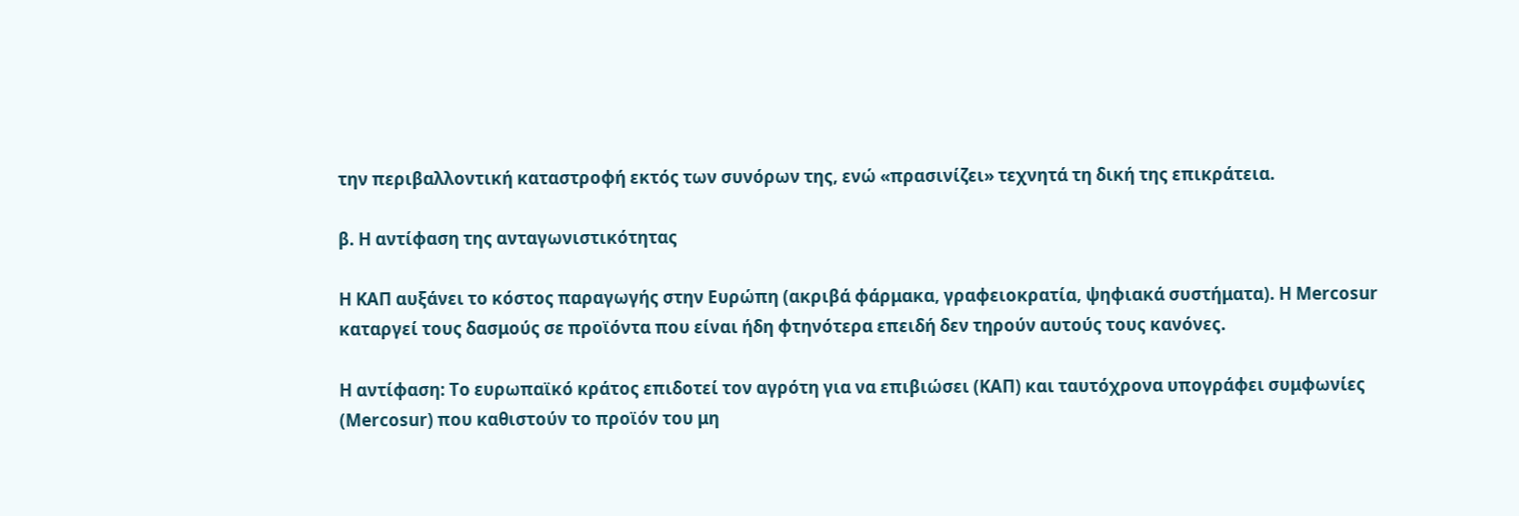την περιβαλλοντική καταστροφή εκτός των συνόρων της, ενώ «πρασινίζει» τεχνητά τη δική της επικράτεια.

β. Η αντίφαση της ανταγωνιστικότητας

Η ΚΑΠ αυξάνει το κόστος παραγωγής στην Ευρώπη (ακριβά φάρμακα, γραφειοκρατία, ψηφιακά συστήματα). Η Mercosur καταργεί τους δασμούς σε προϊόντα που είναι ήδη φτηνότερα επειδή δεν τηρούν αυτούς τους κανόνες.

Η αντίφαση: Το ευρωπαϊκό κράτος επιδοτεί τον αγρότη για να επιβιώσει (ΚΑΠ) και ταυτόχρονα υπογράφει συμφωνίες (Mercosur) που καθιστούν το προϊόν του μη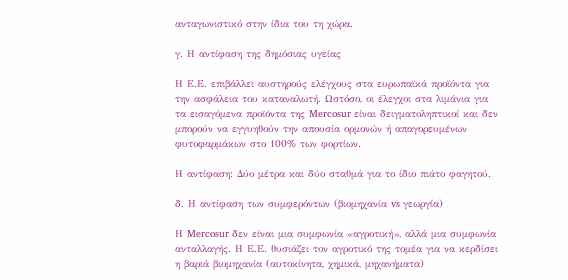ανταγωνιστικό στην ίδια του τη χώρα.

γ. Η αντίφαση της δημόσιας υγείας

Η Ε.Ε. επιβάλλει αυστηρούς ελέγχους στα ευρωπαϊκά προϊόντα για την ασφάλεια του καταναλωτή. Ωστόσο, οι έλεγχοι στα λιμάνια για τα εισαγόμενα προϊόντα της Mercosur είναι δειγματοληπτικοί και δεν μπορούν να εγγυηθούν την απουσία ορμονών ή απαγορευμένων φυτοφαρμάκων στο 100% των φορτίων.

Η αντίφαση: Δύο μέτρα και δύο σταθμά για το ίδιο πιάτο φαγητού.

δ. Η αντίφαση των συμφερόντων (βιομηχανία vs γεωργία)

Η Mercosur δεν είναι μια συμφωνία «αγροτική», αλλά μια συμφωνία ανταλλαγής. Η Ε.Ε. θυσιάζει τον αγροτικό της τομέα για να κερδίσει η βαριά βιομηχανία (αυτοκίνητα, χημικά, μηχανήματα)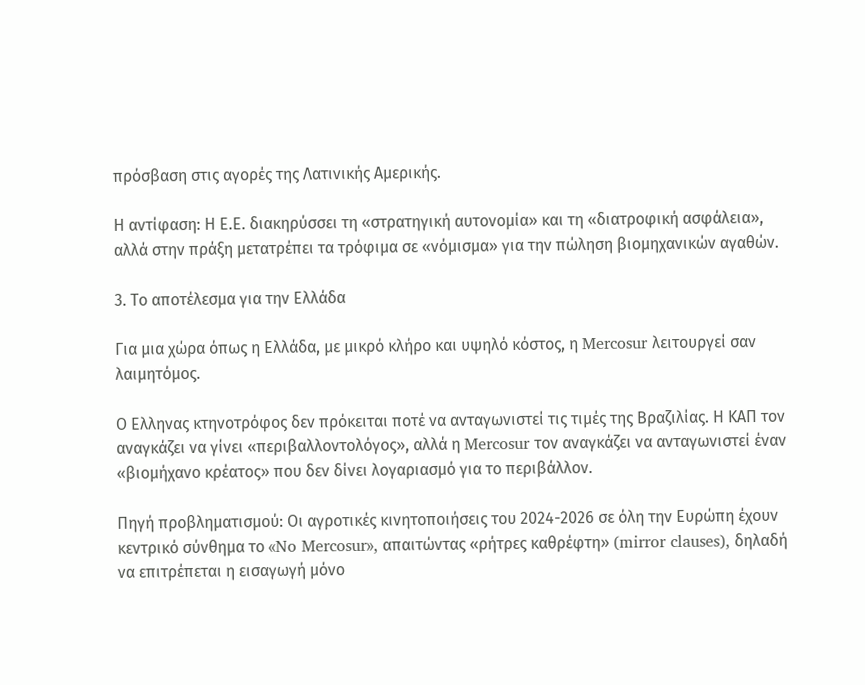πρόσβαση στις αγορές της Λατινικής Αμερικής.

Η αντίφαση: Η Ε.Ε. διακηρύσσει τη «στρατηγική αυτονομία» και τη «διατροφική ασφάλεια», αλλά στην πράξη μετατρέπει τα τρόφιμα σε «νόμισμα» για την πώληση βιομηχανικών αγαθών.

3. Το αποτέλεσμα για την Ελλάδα

Για μια χώρα όπως η Ελλάδα, με μικρό κλήρο και υψηλό κόστος, η Mercosur λειτουργεί σαν λαιμητόμος.

Ο Ελληνας κτηνοτρόφος δεν πρόκειται ποτέ να ανταγωνιστεί τις τιμές της Βραζιλίας. Η ΚΑΠ τον αναγκάζει να γίνει «περιβαλλοντολόγος», αλλά η Mercosur τον αναγκάζει να ανταγωνιστεί έναν «βιομήχανο κρέατος» που δεν δίνει λογαριασμό για το περιβάλλον.

Πηγή προβληματισμού: Οι αγροτικές κινητοποιήσεις του 2024-2026 σε όλη την Ευρώπη έχουν κεντρικό σύνθημα το «No Mercosur», απαιτώντας «ρήτρες καθρέφτη» (mirror clauses), δηλαδή να επιτρέπεται η εισαγωγή μόνο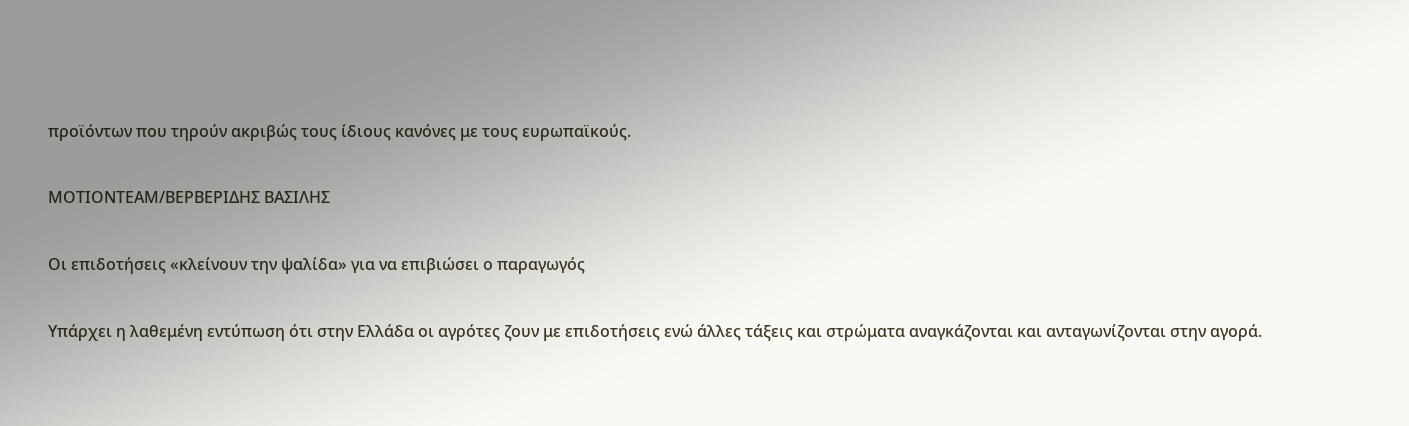προϊόντων που τηρούν ακριβώς τους ίδιους κανόνες με τους ευρωπαϊκούς.

ΜΟΤΙΟΝΤΕΑΜ/ΒΕΡΒΕΡΙΔΗΣ ΒΑΣΙΛΗΣ

Οι επιδοτήσεις «κλείνουν την ψαλίδα» για να επιβιώσει ο παραγωγός

Υπάρχει η λαθεμένη εντύπωση ότι στην Ελλάδα οι αγρότες ζουν με επιδοτήσεις ενώ άλλες τάξεις και στρώματα αναγκάζονται και ανταγωνίζονται στην αγορά.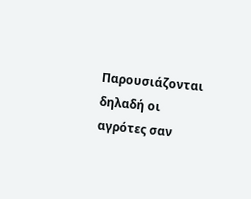Παρουσιάζονται δηλαδή οι αγρότες σαν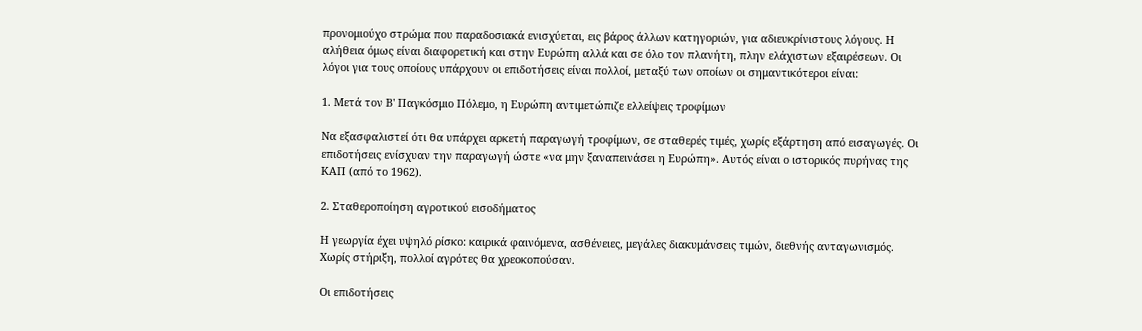προνομιούχο στρώμα που παραδοσιακά ενισχύεται, εις βάρος άλλων κατηγοριών, για αδιευκρίνιστους λόγους. Η αλήθεια όμως είναι διαφορετική και στην Ευρώπη αλλά και σε όλο τον πλανήτη, πλην ελάχιστων εξαιρέσεων. Οι λόγοι για τους οποίους υπάρχουν οι επιδοτήσεις είναι πολλοί, μεταξύ των οποίων οι σημαντικότεροι είναι:

1. Μετά τον Β' Παγκόσμιο Πόλεμο, η Ευρώπη αντιμετώπιζε ελλείψεις τροφίμων

Να εξασφαλιστεί ότι θα υπάρχει αρκετή παραγωγή τροφίμων, σε σταθερές τιμές, χωρίς εξάρτηση από εισαγωγές. Οι επιδοτήσεις ενίσχυαν την παραγωγή ώστε «να μην ξαναπεινάσει η Ευρώπη». Αυτός είναι ο ιστορικός πυρήνας της ΚΑΠ (από το 1962).

2. Σταθεροποίηση αγροτικού εισοδήματος

Η γεωργία έχει υψηλό ρίσκο: καιρικά φαινόμενα, ασθένειες, μεγάλες διακυμάνσεις τιμών, διεθνής ανταγωνισμός. Χωρίς στήριξη, πολλοί αγρότες θα χρεοκοπούσαν.

Οι επιδοτήσεις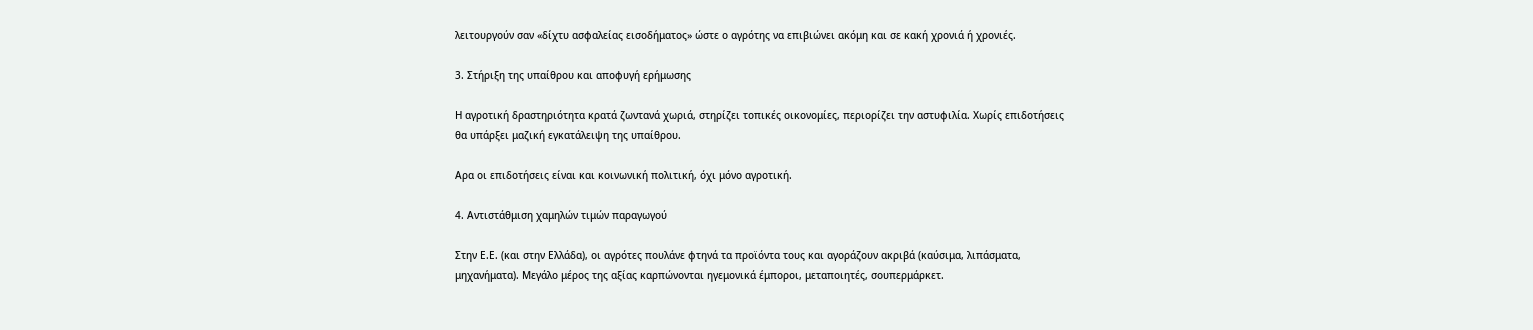λειτουργούν σαν «δίχτυ ασφαλείας εισοδήματος» ώστε ο αγρότης να επιβιώνει ακόμη και σε κακή χρονιά ή χρονιές.

3. Στήριξη της υπαίθρου και αποφυγή ερήμωσης

Η αγροτική δραστηριότητα κρατά ζωντανά χωριά, στηρίζει τοπικές οικονομίες, περιορίζει την αστυφιλία. Χωρίς επιδοτήσεις θα υπάρξει μαζική εγκατάλειψη της υπαίθρου.

Αρα οι επιδοτήσεις είναι και κοινωνική πολιτική, όχι μόνο αγροτική.

4. Αντιστάθμιση χαμηλών τιμών παραγωγού

Στην Ε.Ε. (και στην Ελλάδα), οι αγρότες πουλάνε φτηνά τα προϊόντα τους και αγοράζουν ακριβά (καύσιμα, λιπάσματα, μηχανήματα). Μεγάλο μέρος της αξίας καρπώνονται ηγεμονικά έμποροι, μεταποιητές, σουπερμάρκετ.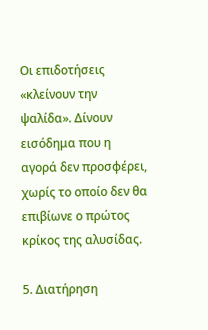Οι επιδοτήσεις «κλείνουν την ψαλίδα». Δίνουν εισόδημα που η αγορά δεν προσφέρει, χωρίς το οποίο δεν θα επιβίωνε ο πρώτος κρίκος της αλυσίδας.

5. Διατήρηση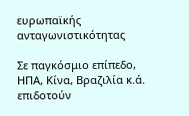ευρωπαϊκής ανταγωνιστικότητας

Σε παγκόσμιο επίπεδο, ΗΠΑ, Κίνα, Βραζιλία κ.ά. επιδοτούν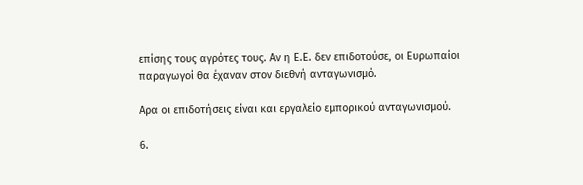επίσης τους αγρότες τους. Αν η Ε.Ε. δεν επιδοτούσε, οι Ευρωπαίοι παραγωγοί θα έχαναν στον διεθνή ανταγωνισμό.

Αρα οι επιδοτήσεις είναι και εργαλείο εμπορικού ανταγωνισμού.

6.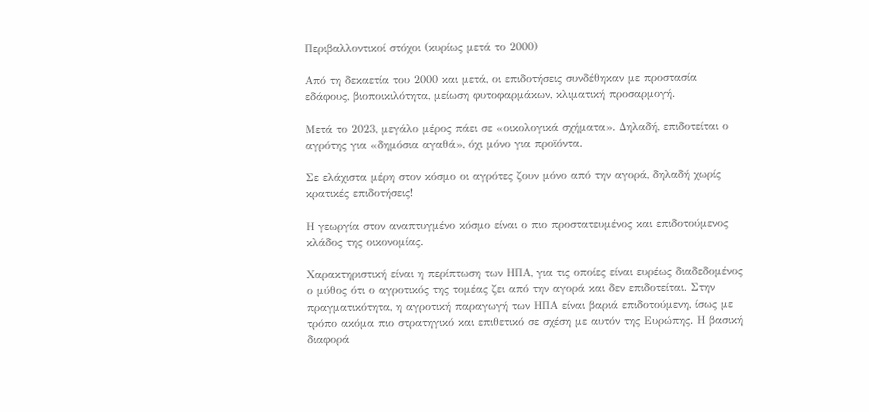Περιβαλλοντικοί στόχοι (κυρίως μετά το 2000)

Από τη δεκαετία του 2000 και μετά, οι επιδοτήσεις συνδέθηκαν με προστασία εδάφους, βιοποικιλότητα, μείωση φυτοφαρμάκων, κλιματική προσαρμογή.

Μετά το 2023, μεγάλο μέρος πάει σε «οικολογικά σχήματα». Δηλαδή, επιδοτείται ο αγρότης για «δημόσια αγαθά», όχι μόνο για προϊόντα.

Σε ελάχιστα μέρη στον κόσμο οι αγρότες ζουν μόνο από την αγορά, δηλαδή χωρίς κρατικές επιδοτήσεις!

Η γεωργία στον αναπτυγμένο κόσμο είναι ο πιο προστατευμένος και επιδοτούμενος κλάδος της οικονομίας.

Χαρακτηριστική είναι η περίπτωση των ΗΠΑ, για τις οποίες είναι ευρέως διαδεδομένος ο μύθος ότι ο αγροτικός της τομέας ζει από την αγορά και δεν επιδοτείται. Στην πραγματικότητα, η αγροτική παραγωγή των ΗΠΑ είναι βαριά επιδοτούμενη, ίσως με τρόπο ακόμα πιο στρατηγικό και επιθετικό σε σχέση με αυτόν της Ευρώπης. Η βασική διαφορά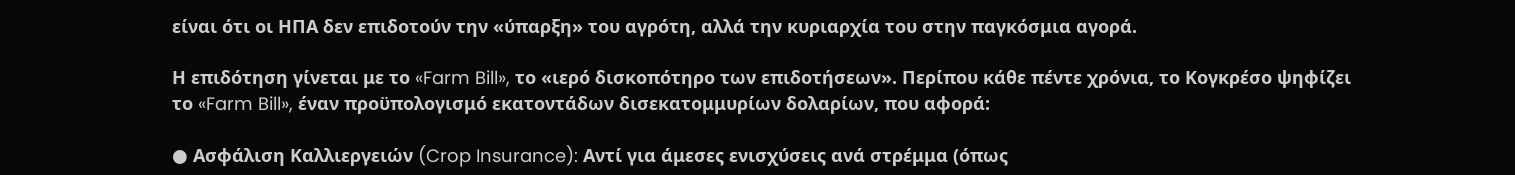είναι ότι οι ΗΠΑ δεν επιδοτούν την «ύπαρξη» του αγρότη, αλλά την κυριαρχία του στην παγκόσμια αγορά.

Η επιδότηση γίνεται με το «Farm Bill», το «ιερό δισκοπότηρο των επιδοτήσεων». Περίπου κάθε πέντε χρόνια, το Κογκρέσο ψηφίζει το «Farm Bill», έναν προϋπολογισμό εκατοντάδων δισεκατομμυρίων δολαρίων, που αφορά:

● Ασφάλιση Καλλιεργειών (Crop Insurance): Αντί για άμεσες ενισχύσεις ανά στρέμμα (όπως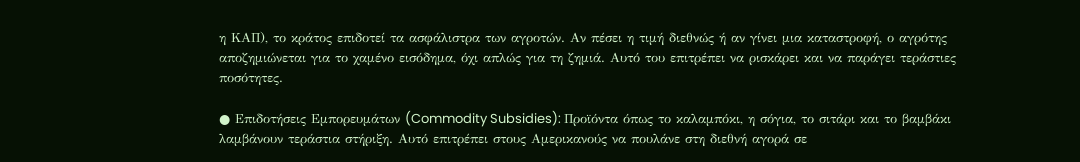η ΚΑΠ), το κράτος επιδοτεί τα ασφάλιστρα των αγροτών. Αν πέσει η τιμή διεθνώς ή αν γίνει μια καταστροφή, ο αγρότης αποζημιώνεται για το χαμένο εισόδημα, όχι απλώς για τη ζημιά. Αυτό του επιτρέπει να ρισκάρει και να παράγει τεράστιες ποσότητες.

● Επιδοτήσεις Εμπορευμάτων (Commodity Subsidies): Προϊόντα όπως το καλαμπόκι, η σόγια, το σιτάρι και το βαμβάκι λαμβάνουν τεράστια στήριξη. Αυτό επιτρέπει στους Αμερικανούς να πουλάνε στη διεθνή αγορά σε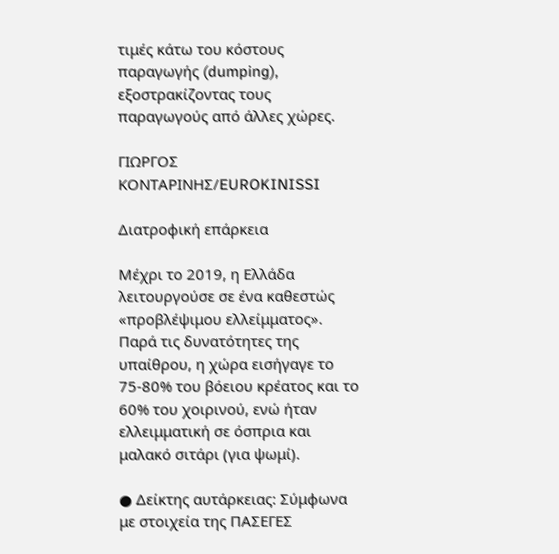τιμές κάτω του κόστους παραγωγής (dumping), εξοστρακίζοντας τους παραγωγούς από άλλες χώρες.

ΓΙΩΡΓΟΣ ΚΟΝΤΑΡΙΝΗΣ/EUROKINISSI

Διατροφική επάρκεια

Μέχρι το 2019, η Ελλάδα λειτουργούσε σε ένα καθεστώς «προβλέψιμου ελλείμματος». Παρά τις δυνατότητες της υπαίθρου, η χώρα εισήγαγε το 75-80% του βόειου κρέατος και το 60% του χοιρινού, ενώ ήταν ελλειμματική σε όσπρια και μαλακό σιτάρι (για ψωμί).

● Δείκτης αυτάρκειας: Σύμφωνα με στοιχεία της ΠΑΣΕΓΕΣ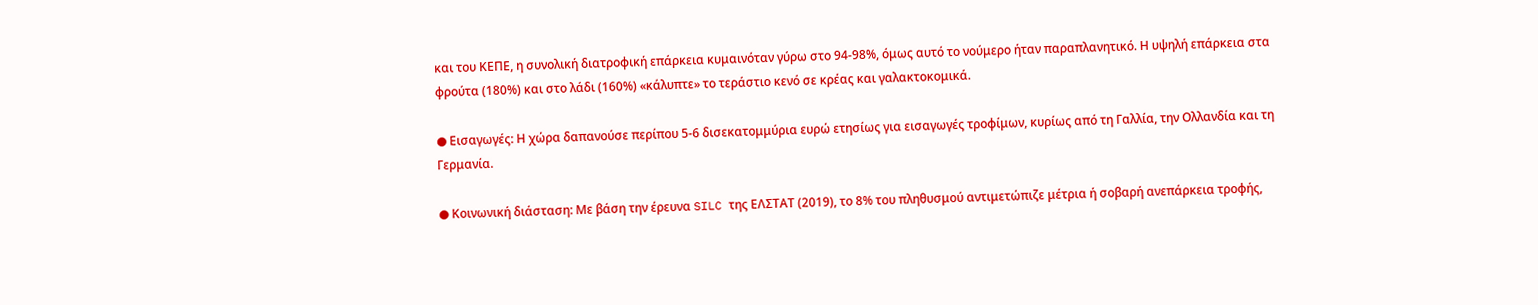και του ΚΕΠΕ, η συνολική διατροφική επάρκεια κυμαινόταν γύρω στο 94-98%, όμως αυτό το νούμερο ήταν παραπλανητικό. Η υψηλή επάρκεια στα φρούτα (180%) και στο λάδι (160%) «κάλυπτε» το τεράστιο κενό σε κρέας και γαλακτοκομικά.

● Εισαγωγές: Η χώρα δαπανούσε περίπου 5-6 δισεκατομμύρια ευρώ ετησίως για εισαγωγές τροφίμων, κυρίως από τη Γαλλία, την Ολλανδία και τη Γερμανία.

● Κοινωνική διάσταση: Με βάση την έρευνα SILC της ΕΛΣΤΑΤ (2019), το 8% του πληθυσμού αντιμετώπιζε μέτρια ή σοβαρή ανεπάρκεια τροφής,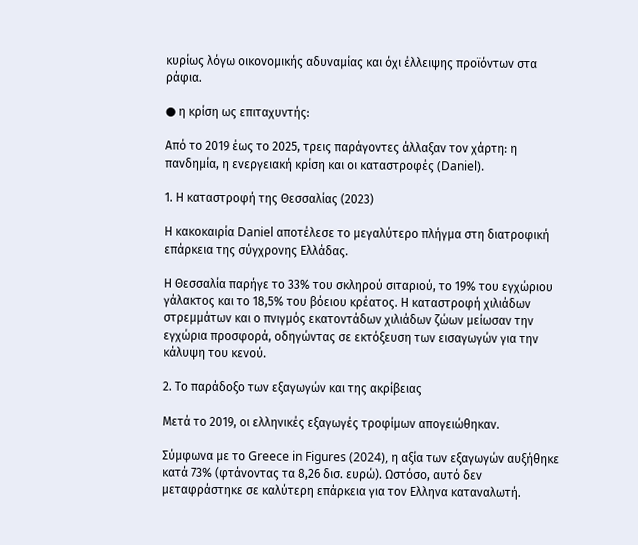κυρίως λόγω οικονομικής αδυναμίας και όχι έλλειψης προϊόντων στα ράφια.

● η κρίση ως επιταχυντής:

Από το 2019 έως το 2025, τρεις παράγοντες άλλαξαν τον χάρτη: η πανδημία, η ενεργειακή κρίση και οι καταστροφές (Daniel).

1. Η καταστροφή της Θεσσαλίας (2023)

Η κακοκαιρία Daniel αποτέλεσε το μεγαλύτερο πλήγμα στη διατροφική επάρκεια της σύγχρονης Ελλάδας.

Η Θεσσαλία παρήγε το 33% του σκληρού σιταριού, το 19% του εγχώριου γάλακτος και το 18,5% του βόειου κρέατος. Η καταστροφή χιλιάδων στρεμμάτων και ο πνιγμός εκατοντάδων χιλιάδων ζώων μείωσαν την εγχώρια προσφορά, οδηγώντας σε εκτόξευση των εισαγωγών για την κάλυψη του κενού.

2. Το παράδοξο των εξαγωγών και της ακρίβειας

Μετά το 2019, οι ελληνικές εξαγωγές τροφίμων απογειώθηκαν.

Σύμφωνα με το Greece in Figures (2024), η αξία των εξαγωγών αυξήθηκε κατά 73% (φτάνοντας τα 8,26 δισ. ευρώ). Ωστόσο, αυτό δεν μεταφράστηκε σε καλύτερη επάρκεια για τον Ελληνα καταναλωτή.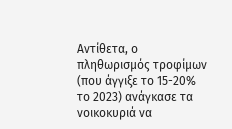Αντίθετα, ο πληθωρισμός τροφίμων (που άγγιξε το 15-20% το 2023) ανάγκασε τα νοικοκυριά να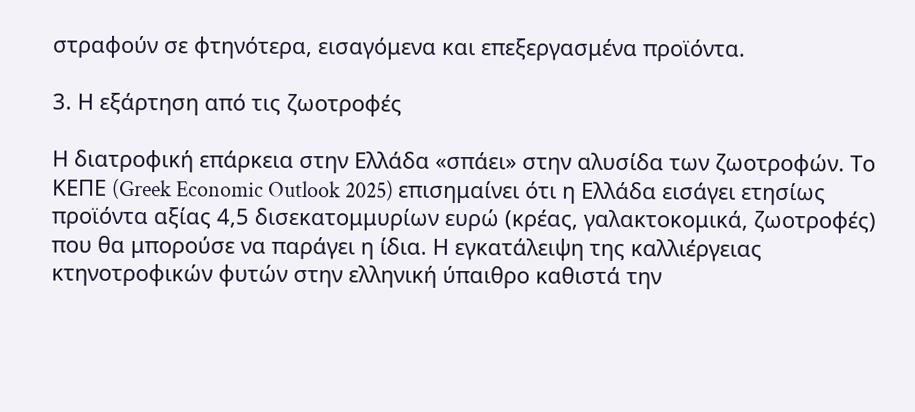στραφούν σε φτηνότερα, εισαγόμενα και επεξεργασμένα προϊόντα.

3. Η εξάρτηση από τις ζωοτροφές

Η διατροφική επάρκεια στην Ελλάδα «σπάει» στην αλυσίδα των ζωοτροφών. Το ΚΕΠΕ (Greek Economic Outlook 2025) επισημαίνει ότι η Ελλάδα εισάγει ετησίως προϊόντα αξίας 4,5 δισεκατομμυρίων ευρώ (κρέας, γαλακτοκομικά, ζωοτροφές) που θα μπορούσε να παράγει η ίδια. Η εγκατάλειψη της καλλιέργειας κτηνοτροφικών φυτών στην ελληνική ύπαιθρο καθιστά την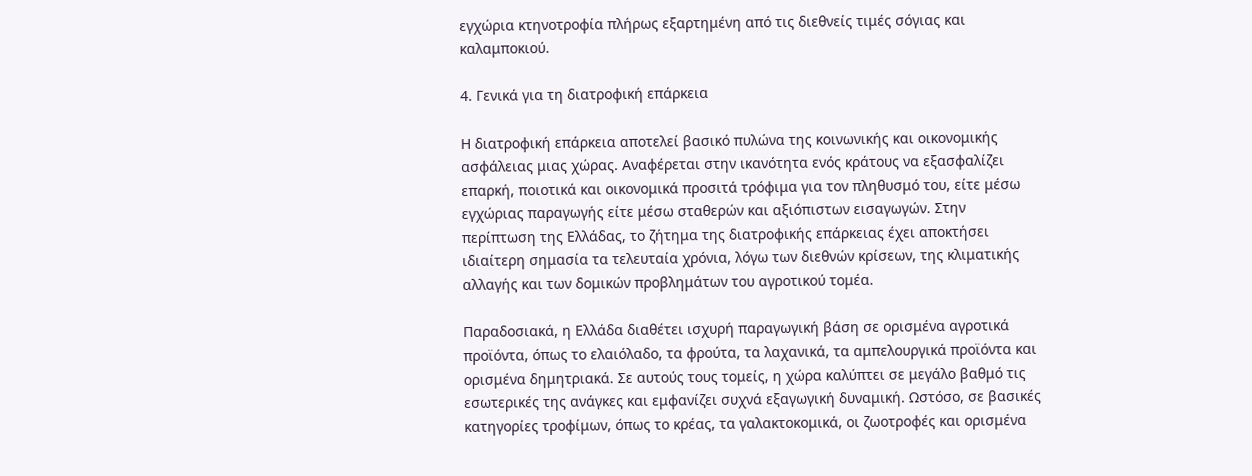εγχώρια κτηνοτροφία πλήρως εξαρτημένη από τις διεθνείς τιμές σόγιας και καλαμποκιού.

4. Γενικά για τη διατροφική επάρκεια

Η διατροφική επάρκεια αποτελεί βασικό πυλώνα της κοινωνικής και οικονομικής ασφάλειας μιας χώρας. Αναφέρεται στην ικανότητα ενός κράτους να εξασφαλίζει επαρκή, ποιοτικά και οικονομικά προσιτά τρόφιμα για τον πληθυσμό του, είτε μέσω εγχώριας παραγωγής είτε μέσω σταθερών και αξιόπιστων εισαγωγών. Στην περίπτωση της Ελλάδας, το ζήτημα της διατροφικής επάρκειας έχει αποκτήσει ιδιαίτερη σημασία τα τελευταία χρόνια, λόγω των διεθνών κρίσεων, της κλιματικής αλλαγής και των δομικών προβλημάτων του αγροτικού τομέα.

Παραδοσιακά, η Ελλάδα διαθέτει ισχυρή παραγωγική βάση σε ορισμένα αγροτικά προϊόντα, όπως το ελαιόλαδο, τα φρούτα, τα λαχανικά, τα αμπελουργικά προϊόντα και ορισμένα δημητριακά. Σε αυτούς τους τομείς, η χώρα καλύπτει σε μεγάλο βαθμό τις εσωτερικές της ανάγκες και εμφανίζει συχνά εξαγωγική δυναμική. Ωστόσο, σε βασικές κατηγορίες τροφίμων, όπως το κρέας, τα γαλακτοκομικά, οι ζωοτροφές και ορισμένα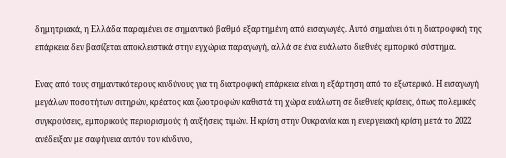δημητριακά, η Ελλάδα παραμένει σε σημαντικό βαθμό εξαρτημένη από εισαγωγές. Αυτό σημαίνει ότι η διατροφική της επάρκεια δεν βασίζεται αποκλειστικά στην εγχώρια παραγωγή, αλλά σε ένα ευάλωτο διεθνές εμπορικό σύστημα.

Ενας από τους σημαντικότερους κινδύνους για τη διατροφική επάρκεια είναι η εξάρτηση από το εξωτερικό. Η εισαγωγή μεγάλων ποσοτήτων σιτηρών, κρέατος και ζωοτροφών καθιστά τη χώρα ευάλωτη σε διεθνείς κρίσεις, όπως πολεμικές συγκρούσεις, εμπορικούς περιορισμούς ή αυξήσεις τιμών. Η κρίση στην Ουκρανία και η ενεργειακή κρίση μετά το 2022 ανέδειξαν με σαφήνεια αυτόν τον κίνδυνο,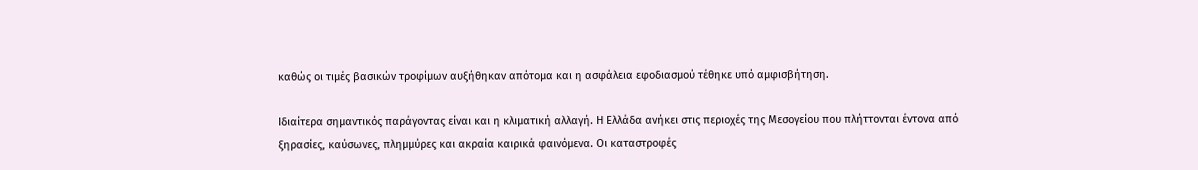καθώς οι τιμές βασικών τροφίμων αυξήθηκαν απότομα και η ασφάλεια εφοδιασμού τέθηκε υπό αμφισβήτηση.

Ιδιαίτερα σημαντικός παράγοντας είναι και η κλιματική αλλαγή. Η Ελλάδα ανήκει στις περιοχές της Μεσογείου που πλήττονται έντονα από ξηρασίες, καύσωνες, πλημμύρες και ακραία καιρικά φαινόμενα. Οι καταστροφές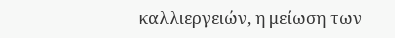καλλιεργειών, η μείωση των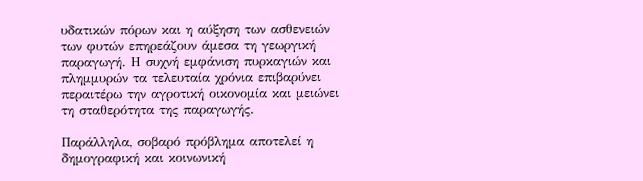υδατικών πόρων και η αύξηση των ασθενειών των φυτών επηρεάζουν άμεσα τη γεωργική παραγωγή. Η συχνή εμφάνιση πυρκαγιών και πλημμυρών τα τελευταία χρόνια επιβαρύνει περαιτέρω την αγροτική οικονομία και μειώνει τη σταθερότητα της παραγωγής.

Παράλληλα, σοβαρό πρόβλημα αποτελεί η δημογραφική και κοινωνική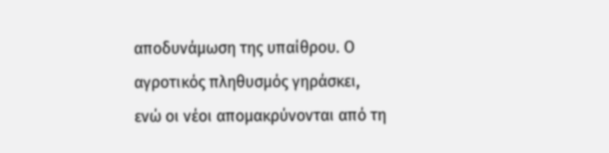αποδυνάμωση της υπαίθρου. Ο αγροτικός πληθυσμός γηράσκει, ενώ οι νέοι απομακρύνονται από τη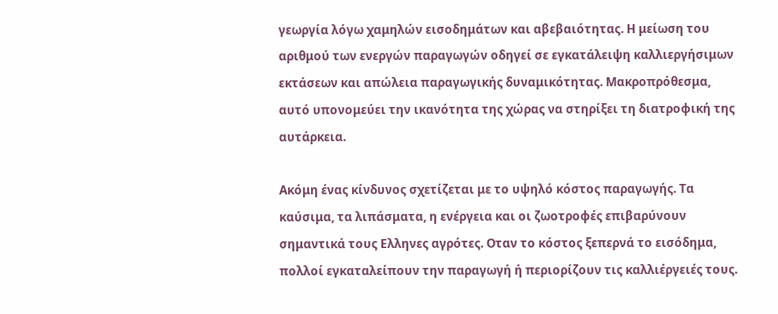γεωργία λόγω χαμηλών εισοδημάτων και αβεβαιότητας. Η μείωση του αριθμού των ενεργών παραγωγών οδηγεί σε εγκατάλειψη καλλιεργήσιμων εκτάσεων και απώλεια παραγωγικής δυναμικότητας. Μακροπρόθεσμα, αυτό υπονομεύει την ικανότητα της χώρας να στηρίξει τη διατροφική της αυτάρκεια.

Ακόμη ένας κίνδυνος σχετίζεται με το υψηλό κόστος παραγωγής. Τα καύσιμα, τα λιπάσματα, η ενέργεια και οι ζωοτροφές επιβαρύνουν σημαντικά τους Ελληνες αγρότες. Οταν το κόστος ξεπερνά το εισόδημα, πολλοί εγκαταλείπουν την παραγωγή ή περιορίζουν τις καλλιέργειές τους.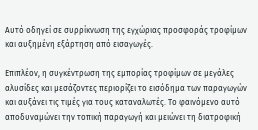Αυτό οδηγεί σε συρρίκνωση της εγχώριας προσφοράς τροφίμων και αυξημένη εξάρτηση από εισαγωγές.

Επιπλέον, η συγκέντρωση της εμπορίας τροφίμων σε μεγάλες αλυσίδες και μεσάζοντες περιορίζει το εισόδημα των παραγωγών και αυξάνει τις τιμές για τους καταναλωτές. Το φαινόμενο αυτό αποδυναμώνει την τοπική παραγωγή και μειώνει τη διατροφική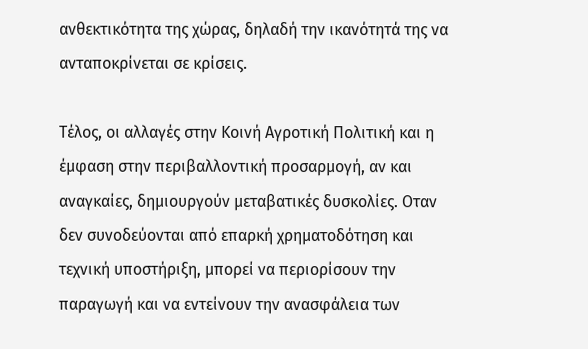ανθεκτικότητα της χώρας, δηλαδή την ικανότητά της να ανταποκρίνεται σε κρίσεις.

Τέλος, οι αλλαγές στην Κοινή Αγροτική Πολιτική και η έμφαση στην περιβαλλοντική προσαρμογή, αν και αναγκαίες, δημιουργούν μεταβατικές δυσκολίες. Οταν δεν συνοδεύονται από επαρκή χρηματοδότηση και τεχνική υποστήριξη, μπορεί να περιορίσουν την παραγωγή και να εντείνουν την ανασφάλεια των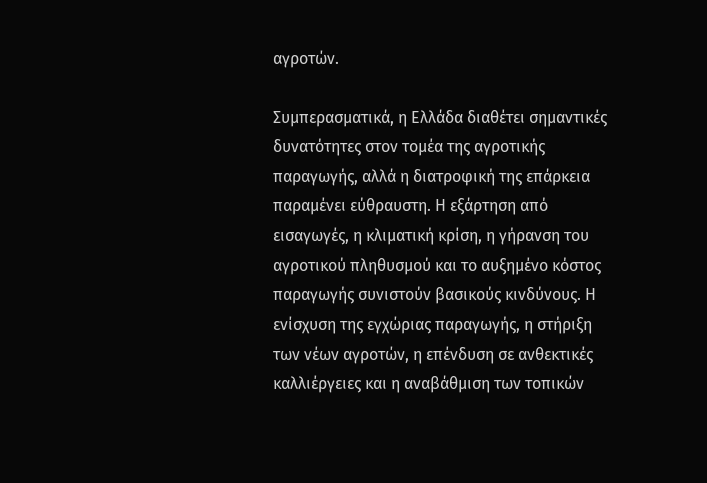αγροτών.

Συμπερασματικά, η Ελλάδα διαθέτει σημαντικές δυνατότητες στον τομέα της αγροτικής παραγωγής, αλλά η διατροφική της επάρκεια παραμένει εύθραυστη. Η εξάρτηση από εισαγωγές, η κλιματική κρίση, η γήρανση του αγροτικού πληθυσμού και το αυξημένο κόστος παραγωγής συνιστούν βασικούς κινδύνους. Η ενίσχυση της εγχώριας παραγωγής, η στήριξη των νέων αγροτών, η επένδυση σε ανθεκτικές καλλιέργειες και η αναβάθμιση των τοπικών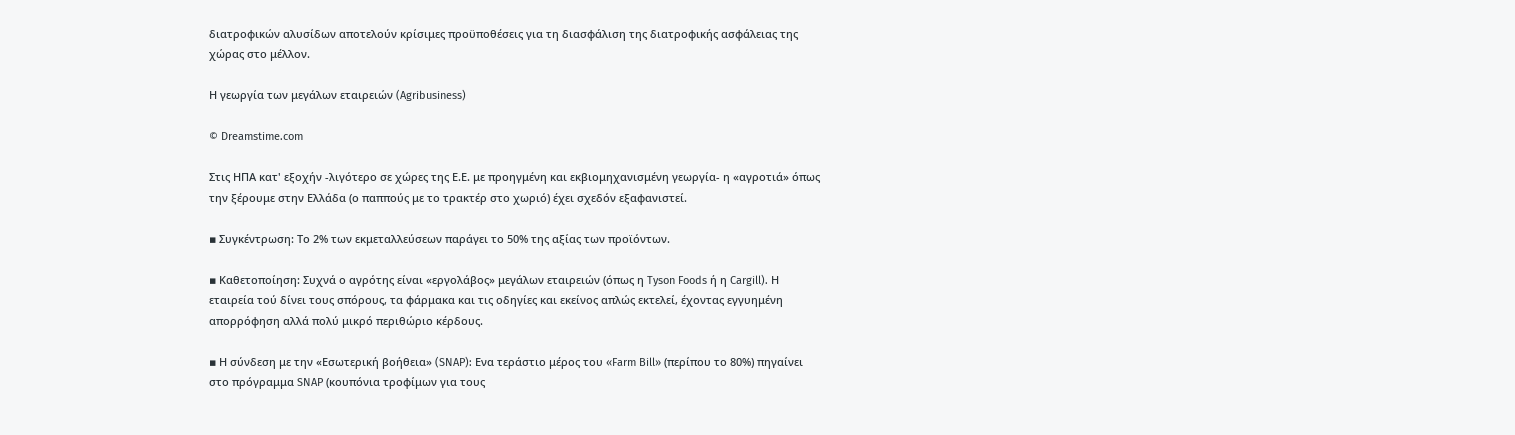διατροφικών αλυσίδων αποτελούν κρίσιμες προϋποθέσεις για τη διασφάλιση της διατροφικής ασφάλειας της χώρας στο μέλλον.

Η γεωργία των μεγάλων εταιρειών (Agribusiness)

© Dreamstime.com

Στις ΗΠΑ κατ' εξοχήν -λιγότερο σε χώρες της Ε.Ε. με προηγμένη και εκβιομηχανισμένη γεωργία- η «αγροτιά» όπως την ξέρουμε στην Ελλάδα (ο παππούς με το τρακτέρ στο χωριό) έχει σχεδόν εξαφανιστεί.

▪ Συγκέντρωση: Το 2% των εκμεταλλεύσεων παράγει το 50% της αξίας των προϊόντων.

▪ Καθετοποίηση: Συχνά ο αγρότης είναι «εργολάβος» μεγάλων εταιρειών (όπως η Tyson Foods ή η Cargill). Η εταιρεία τού δίνει τους σπόρους, τα φάρμακα και τις οδηγίες και εκείνος απλώς εκτελεί, έχοντας εγγυημένη απορρόφηση αλλά πολύ μικρό περιθώριο κέρδους.

▪ Η σύνδεση με την «Εσωτερική βοήθεια» (SNAP): Ενα τεράστιο μέρος του «Farm Bill» (περίπου το 80%) πηγαίνει στο πρόγραμμα SNAP (κουπόνια τροφίμων για τους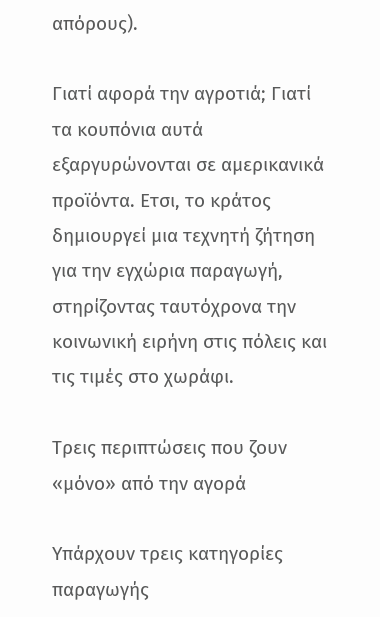απόρους).

Γιατί αφορά την αγροτιά; Γιατί τα κουπόνια αυτά εξαργυρώνονται σε αμερικανικά προϊόντα. Ετσι, το κράτος δημιουργεί μια τεχνητή ζήτηση για την εγχώρια παραγωγή, στηρίζοντας ταυτόχρονα την κοινωνική ειρήνη στις πόλεις και τις τιμές στο χωράφι.

Τρεις περιπτώσεις που ζουν «μόνο» από την αγορά

Υπάρχουν τρεις κατηγορίες παραγωγής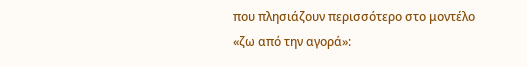που πλησιάζουν περισσότερο στο μοντέλο «ζω από την αγορά»: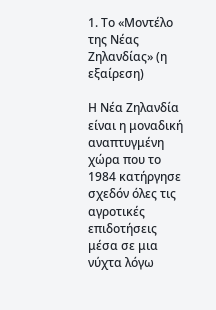1. Το «Μοντέλο της Νέας Ζηλανδίας» (η εξαίρεση)

Η Νέα Ζηλανδία είναι η μοναδική αναπτυγμένη χώρα που το 1984 κατήργησε σχεδόν όλες τις αγροτικές επιδοτήσεις μέσα σε μια νύχτα λόγω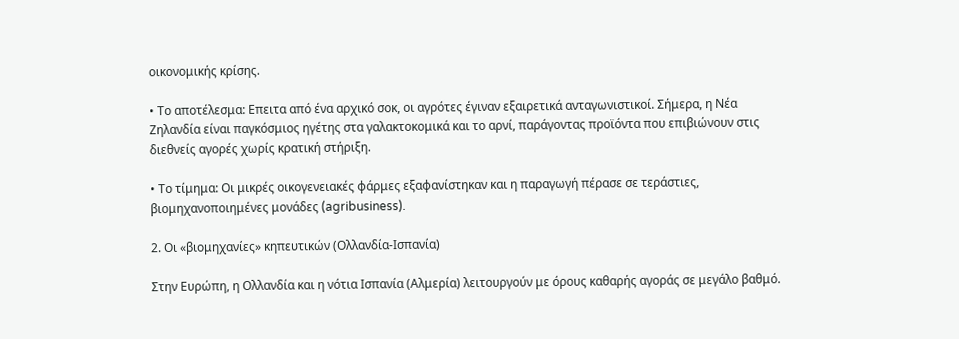οικονομικής κρίσης.

• Το αποτέλεσμα: Επειτα από ένα αρχικό σοκ, οι αγρότες έγιναν εξαιρετικά ανταγωνιστικοί. Σήμερα, η Νέα Ζηλανδία είναι παγκόσμιος ηγέτης στα γαλακτοκομικά και το αρνί, παράγοντας προϊόντα που επιβιώνουν στις διεθνείς αγορές χωρίς κρατική στήριξη.

• Το τίμημα: Οι μικρές οικογενειακές φάρμες εξαφανίστηκαν και η παραγωγή πέρασε σε τεράστιες, βιομηχανοποιημένες μονάδες (agribusiness).

2. Οι «βιομηχανίες» κηπευτικών (Ολλανδία-Ισπανία)

Στην Ευρώπη, η Ολλανδία και η νότια Ισπανία (Αλμερία) λειτουργούν με όρους καθαρής αγοράς σε μεγάλο βαθμό.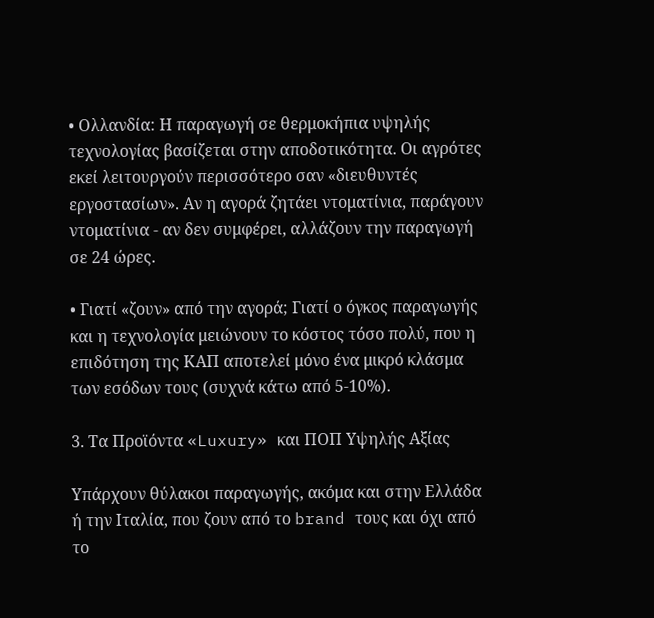• Ολλανδία: Η παραγωγή σε θερμοκήπια υψηλής τεχνολογίας βασίζεται στην αποδοτικότητα. Οι αγρότες εκεί λειτουργούν περισσότερο σαν «διευθυντές εργοστασίων». Αν η αγορά ζητάει ντοματίνια, παράγουν ντοματίνια - αν δεν συμφέρει, αλλάζουν την παραγωγή σε 24 ώρες.

• Γιατί «ζουν» από την αγορά; Γιατί ο όγκος παραγωγής και η τεχνολογία μειώνουν το κόστος τόσο πολύ, που η επιδότηση της ΚΑΠ αποτελεί μόνο ένα μικρό κλάσμα των εσόδων τους (συχνά κάτω από 5-10%).

3. Τα Προϊόντα «Luxury» και ΠΟΠ Υψηλής Αξίας

Υπάρχουν θύλακοι παραγωγής, ακόμα και στην Ελλάδα ή την Ιταλία, που ζουν από το brand τους και όχι από το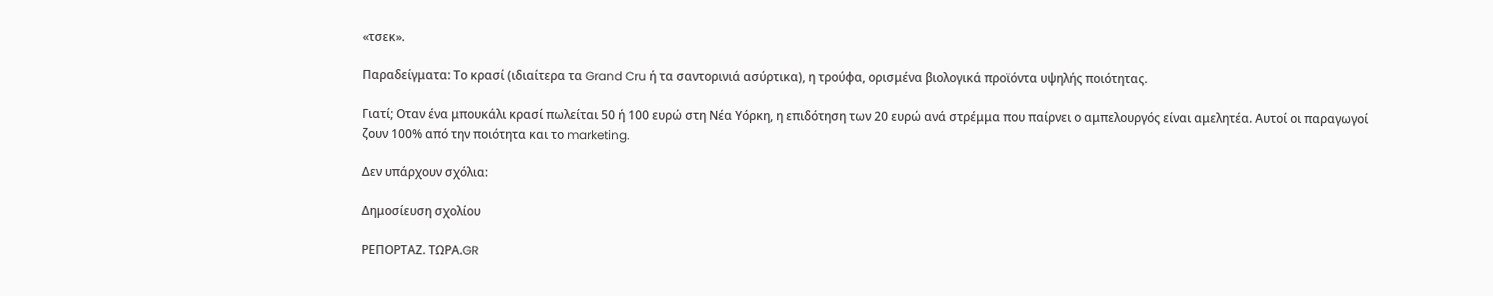«τσεκ».

Παραδείγματα: Το κρασί (ιδιαίτερα τα Grand Cru ή τα σαντορινιά ασύρτικα), η τρούφα, ορισμένα βιολογικά προϊόντα υψηλής ποιότητας.

Γιατί; Οταν ένα μπουκάλι κρασί πωλείται 50 ή 100 ευρώ στη Νέα Υόρκη, η επιδότηση των 20 ευρώ ανά στρέμμα που παίρνει ο αμπελουργός είναι αμελητέα. Αυτοί οι παραγωγοί ζουν 100% από την ποιότητα και το marketing.

Δεν υπάρχουν σχόλια:

Δημοσίευση σχολίου

ΡΕΠΟΡΤΑΖ. ΤΩΡΑ.GR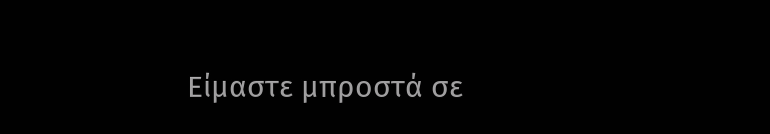Είμαστε μπροστά σε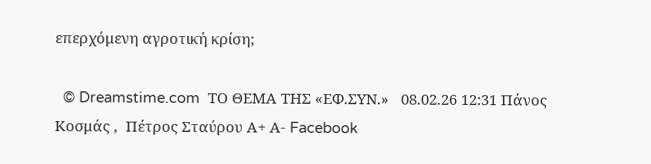επερχόμενη αγροτική κρίση;

  © Dreamstime.com  ΤΟ ΘΕΜΑ ΤΗΣ «ΕΦ.ΣΥΝ.»   08.02.26 12:31 Πάνος Κοσμάς ,  Πέτρος Σταύρου Α+ Α- Facebook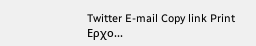Twitter E-mail Copy link Print Ερχο...